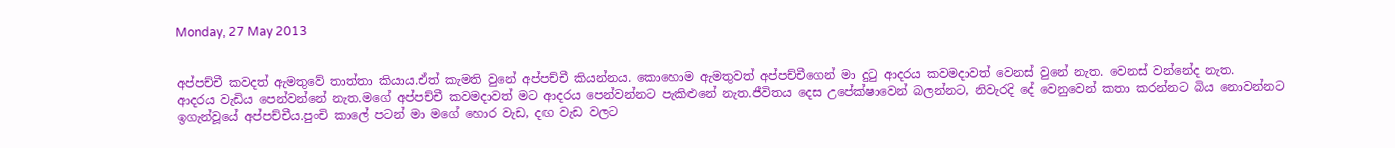Monday, 27 May 2013


අප්පච්චී කවදත් ඇමතුවේ තාත්තා කියාය.ඒත් කැමති වුනේ අප්පච්චී කියන්නය. කොහොම ඇමතුවත් අප්පච්චීගෙන් මා දුටු ආදරය කවමදාවත් වෙනස් වුනේ නැත. වෙනස් වන්නේද නැත.
ආදරය වැඩිය පෙන්වන්නේ නැත.මගේ අප්පච්චී කවමදාවත් මට ආදරය පෙන්වන්නට පැකිළුනේ නැත.ජීවිතය දෙස උපේක්ෂාවෙන් බලන්නට, නිවැරදි දේ වෙනුවෙන් කතා කරන්නට බිය නොවන්නට ඉගැන්වූයේ අප්පච්චීය.පුංචි කාලේ පටන් මා මගේ හොර වැඩ, දඟ වැඩ වලට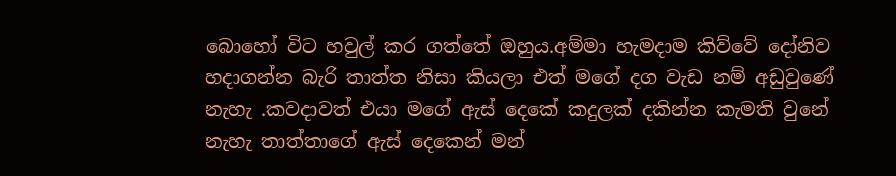බොහෝ විට හවුල් කර ගත්තේ ඔහුය.අම්මා හැමදාම කිව්වේ දෝනිව හදාගන්න බැරි තාත්ත නිසා කියලා එත් මගේ දග වැඩ නම් අඩුවුණේ නැහැ .කවදාවත් එයා මගේ ඇස් දෙකේ කදුලක් දකින්න කැමති වුනේ නැහැ තාත්තාගේ ඇස් දෙකෙන් මන්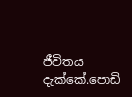ජීවිතය දැක්කේ.පොඩි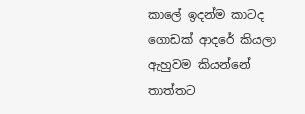කාලේ ඉදන්ම කාටද ගොඩක් ආදරේ කියලා ඇහුවම කියන්නේ තාත්තට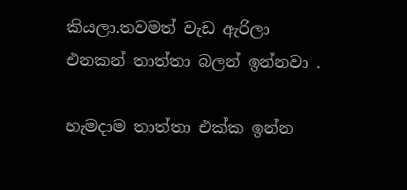කියලා.තවමත් වැඩ ඇරිලා එනකන් තාත්තා බලන් ඉන්නවා .

හැමදාම තාත්තා එක්ක ඉන්න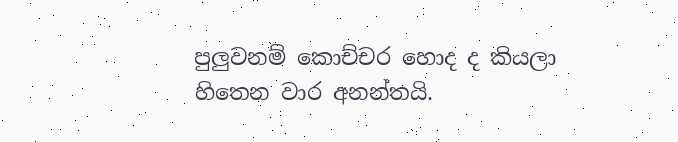පුලුවනම් කොච්චර හොද ද කියලා හිතෙන වාර අනන්තයි.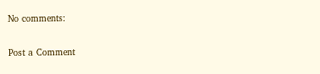No comments:

Post a Comment